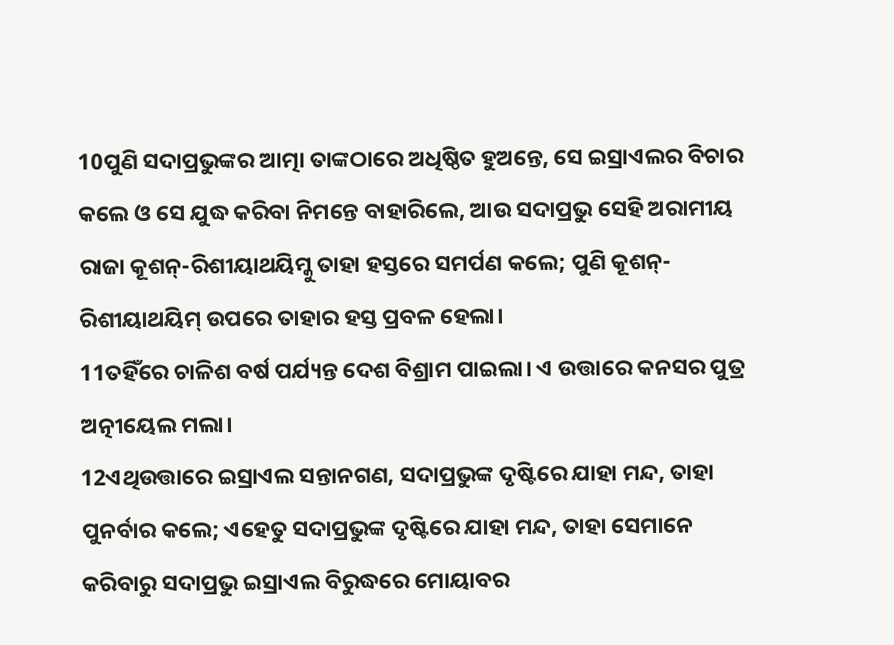10ପୁଣି ସଦାପ୍ରଭୁଙ୍କର ଆତ୍ମା ତାଙ୍କଠାରେ ଅଧିଷ୍ଠିତ ହୁଅନ୍ତେ, ସେ ଇସ୍ରାଏଲର ବିଚାର କଲେ ଓ ସେ ଯୁଦ୍ଧ କରିବା ନିମନ୍ତେ ବାହାରିଲେ, ଆଉ ସଦାପ୍ରଭୁ ସେହି ଅରାମୀୟ ରାଜା କୂଶନ୍-ରିଶୀୟାଥୟିମ୍କୁ ତାହା ହସ୍ତରେ ସମର୍ପଣ କଲେ; ପୁଣି କୂଶନ୍-ରିଶୀୟାଥୟିମ୍ ଉପରେ ତାହାର ହସ୍ତ ପ୍ରବଳ ହେଲା।
11ତହିଁରେ ଚାଳିଶ ବର୍ଷ ପର୍ଯ୍ୟନ୍ତ ଦେଶ ବିଶ୍ରାମ ପାଇଲା। ଏ ଉତ୍ତାରେ କନସର ପୁତ୍ର ଅତ୍ନୀୟେଲ ମଲା।
12ଏଥିଉତ୍ତାରେ ଇସ୍ରାଏଲ ସନ୍ତାନଗଣ, ସଦାପ୍ରଭୁଙ୍କ ଦୃଷ୍ଟିରେ ଯାହା ମନ୍ଦ, ତାହା ପୁନର୍ବାର କଲେ; ଏହେତୁ ସଦାପ୍ରଭୁଙ୍କ ଦୃଷ୍ଟିରେ ଯାହା ମନ୍ଦ, ତାହା ସେମାନେ କରିବାରୁ ସଦାପ୍ରଭୁ ଇସ୍ରାଏଲ ବିରୁଦ୍ଧରେ ମୋୟାବର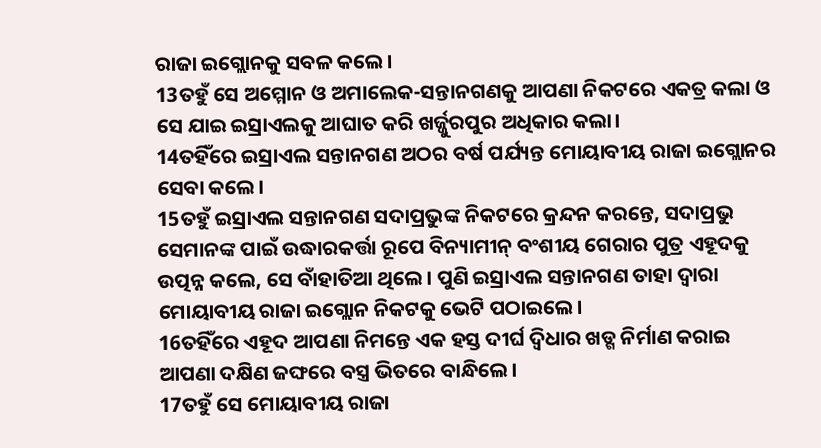ରାଜା ଇଗ୍ଲୋନକୁ ସବଳ କଲେ।
13ତହୁଁ ସେ ଅମ୍ମୋନ ଓ ଅମାଲେକ-ସନ୍ତାନଗଣକୁ ଆପଣା ନିକଟରେ ଏକତ୍ର କଲା ଓ ସେ ଯାଇ ଇସ୍ରାଏଲକୁ ଆଘାତ କରି ଖର୍ଜ୍ଜୁରପୁର ଅଧିକାର କଲା।
14ତହିଁରେ ଇସ୍ରାଏଲ ସନ୍ତାନଗଣ ଅଠର ବର୍ଷ ପର୍ଯ୍ୟନ୍ତ ମୋୟାବୀୟ ରାଜା ଇଗ୍ଲୋନର ସେବା କଲେ।
15ତହୁଁ ଇସ୍ରାଏଲ ସନ୍ତାନଗଣ ସଦାପ୍ରଭୁଙ୍କ ନିକଟରେ କ୍ରନ୍ଦନ କରନ୍ତେ, ସଦାପ୍ରଭୁ ସେମାନଙ୍କ ପାଇଁ ଉଦ୍ଧାରକର୍ତ୍ତା ରୂପେ ବିନ୍ୟାମୀନ୍ ବଂଶୀୟ ଗେରାର ପୁତ୍ର ଏହୂଦକୁ ଉତ୍ପନ୍ନ କଲେ, ସେ ବାଁହାତିଆ ଥିଲେ। ପୁଣି ଇସ୍ରାଏଲ ସନ୍ତାନଗଣ ତାହା ଦ୍ୱାରା ମୋୟାବୀୟ ରାଜା ଇଗ୍ଲୋନ ନିକଟକୁ ଭେଟି ପଠାଇଲେ।
16ତହିଁରେ ଏହୂଦ ଆପଣା ନିମନ୍ତେ ଏକ ହସ୍ତ ଦୀର୍ଘ ଦ୍ୱିଧାର ଖଡ୍ଗ ନିର୍ମାଣ କରାଇ ଆପଣା ଦକ୍ଷିଣ ଜଙ୍ଘରେ ବସ୍ତ୍ର ଭିତରେ ବାନ୍ଧିଲେ।
17ତହୁଁ ସେ ମୋୟାବୀୟ ରାଜା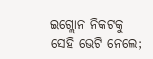ଇଗ୍ଲୋନ ନିକଟକୁ ସେହି ଭେଟି ନେଲେ;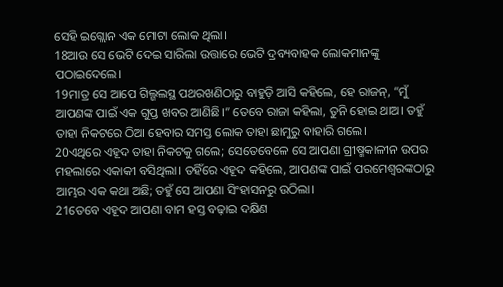ସେହି ଇଗ୍ଲୋନ ଏକ ମୋଟା ଲୋକ ଥିଲା।
18ଆଉ ସେ ଭେଟି ଦେଇ ସାରିଲା ଉତ୍ତାରେ ଭେଟି ଦ୍ରବ୍ୟବାହକ ଲୋକମାନଙ୍କୁ ପଠାଇଦେଲେ।
19ମାତ୍ର ସେ ଆପେ ଗିଲ୍ଗଲସ୍ଥ ପଥରଖଣିଠାରୁ ବାହୁଡ଼ି ଆସି କହିଲେ, ହେ ରାଜନ୍, “ମୁଁ ଆପଣଙ୍କ ପାଇଁ ଏକ ଗୁପ୍ତ ଖବର ଆଣିଛି।” ତେବେ ରାଜା କହିଲା, ତୁନି ହୋଇ ଥାଅ। ତହୁଁ ତାହା ନିକଟରେ ଠିଆ ହେବାର ସମସ୍ତ ଲୋକ ତାହା ଛାମୁରୁ ବାହାରି ଗଲେ।
20ଏଥିରେ ଏହୂଦ ତାହା ନିକଟକୁ ଗଲେ; ସେତେବେଳେ ସେ ଆପଣା ଗ୍ରୀଷ୍ମକାଳୀନ ଉପର ମହଲାରେ ଏକାକୀ ବସିଥିଲା। ତହିଁରେ ଏହୂଦ କହିଲେ, ଆପଣଙ୍କ ପାଇଁ ପରମେଶ୍ୱରଙ୍କଠାରୁ ଆମ୍ଭର ଏକ କଥା ଅଛି; ତହୁଁ ସେ ଆପଣା ସିଂହାସନରୁ ଉଠିଲା।
21ତେବେ ଏହୂଦ ଆପଣା ବାମ ହସ୍ତ ବଢ଼ାଇ ଦକ୍ଷିଣ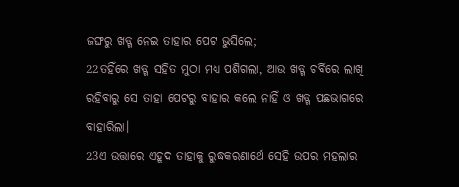ଜଙ୍ଘରୁ ଖଡ୍ଗ ନେଇ ତାହାର ପେଟ ଭୁସିଲେ;
22ତହିଁରେ ଖଡ୍ଗ ସହିତ ମୁଠା ମଧ୍ୟ ପଶିଗଲା, ଆଉ ଖଡ୍ଗ ଚର୍ବିରେ ଲାଖି ରହିବାରୁ ସେ ତାହା ପେଟରୁ ବାହାର କଲେ ନାହିଁ ଓ ଖଡ୍ଗ ପଛଭାଗରେ ବାହାରିଲା।
23ଏ ଉତ୍ତାରେ ଏହୂଦ ତାହାକୁ ରୁଦ୍ଧକରଣାର୍ଥେ ସେହି ଉପର ମହଲାର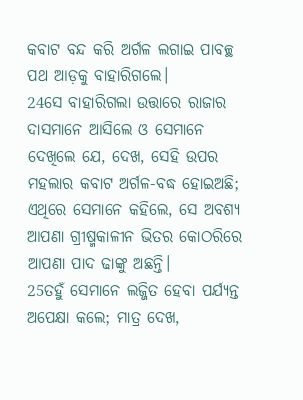କବାଟ ବନ୍ଦ କରି ଅର୍ଗଳ ଲଗାଇ ପାବଚ୍ଛ ପଥ ଆଡ଼କୁ ବାହାରିଗଲେ।
24ସେ ବାହାରିଗଲା ଉତ୍ତାରେ ରାଜାର ଦାସମାନେ ଆସିଲେ ଓ ସେମାନେ ଦେଖିଲେ ଯେ, ଦେଖ, ସେହି ଉପର ମହଲାର କବାଟ ଅର୍ଗଳ-ବଦ୍ଧ ହୋଇଅଛି; ଏଥିରେ ସେମାନେ କହିଲେ, ସେ ଅବଶ୍ୟ ଆପଣା ଗ୍ରୀଷ୍ମକାଳୀନ ଭିତର କୋଠରିରେ ଆପଣା ପାଦ ଢାଙ୍କୁ ଅଛନ୍ତି।
25ତହୁଁ ସେମାନେ ଲଜ୍ଜିତ ହେବା ପର୍ଯ୍ୟନ୍ତ ଅପେକ୍ଷା କଲେ; ମାତ୍ର ଦେଖ,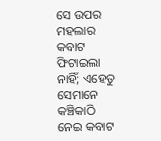ସେ ଉପର ମହଲାର କବାଟ ଫିଟାଇଲା ନାହିଁ; ଏହେତୁ ସେମାନେ କଞ୍ଚିକାଠି ନେଇ କବାଟ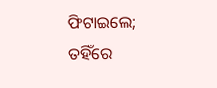ଫିଟାଇଲେ; ତହିଁରେ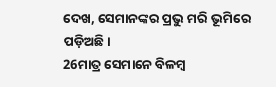ଦେଖ, ସେମାନଙ୍କର ପ୍ରଭୁ ମରି ଭୂମିରେ ପଡ଼ିଅଛି।
26ମାତ୍ର ସେମାନେ ବିଳମ୍ବ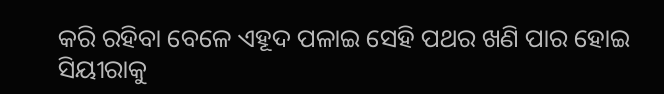କରି ରହିବା ବେଳେ ଏହୂଦ ପଳାଇ ସେହି ପଥର ଖଣି ପାର ହୋଇ ସିୟୀରାକୁ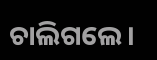ଚାଲିଗଲେ।